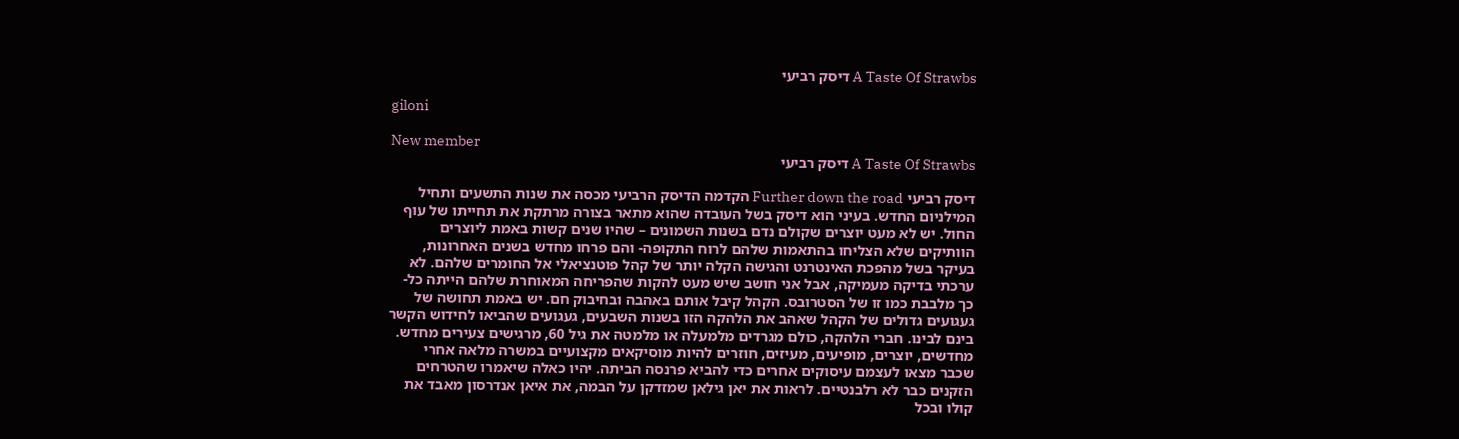A Taste Of Strawbs דיסק רביעי

giloni

New member
A Taste Of Strawbs דיסק רביעי

דיסק רביעי Further down the road הקדמה הדיסק הרביעי מכסה את שנות התשעים ותחיל המילניום החדש. בעיני הוא דיסק בשל העובדה שהוא מתאר בצורה מרתקת את תחייתו של עוף החול. יש לא מעט יוצרים שקולם נדם בשנות השמונים – שהיו שנים קשות באמת ליוצרים הוותיקים שלא הצליחו בהתאמות שלהם לרוח התקופה- והם פרחו מחדש בשנים האחרונות, בעיקר בשל מהפכת האינטרנט והגישה הקלה יותר של קהל פוטנציאלי אל החומרים שלהם. לא ערכתי בדיקה מעמיקה, אבל אני חושב שיש מעט להקות שהפריחה המאוחרת שלהם הייתה כל-כך מלבבת כמו זו של הסטרובס. הקהל קיבל אותם באהבה ובחיבוק חם. יש באמת תחושה של געגועים גדולים של הקהל שאהב את הלהקה הזו בשנות השבעים, געגועים שהביאו לחידוש הקשר בינם לבינו. חברי הלהקה, כולם מגרדים מלמעלה או מלמטה את גיל 60, מרגישים צעירים מחדש. מחדשים, יוצרים, מופיעים, מעיזים, חוזרים להיות מוסיקאים מקצועיים במשרה מלאה אחרי שכבר מצאו לעצמם עיסוקים אחרים כדי להביא פרנסה הביתה. יהיו כאלה שיאמרו שהטרחים הזקנים כבר לא רלבנטיים. לראות את יאן גילאן שמזדקן על הבמה, את איאן אנדרסון מאבד את קולו ובכל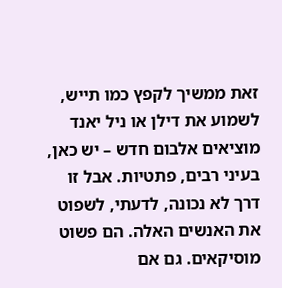זאת ממשיך לקפץ כמו תייש, לשמוע את דילן או ניל יאנד מוציאים אלבום חדש – יש כאן, בעיני רבים, פתטיות. אבל זו דרך לא נכונה, לדעתי, לשפוט את האנשים האלה. הם פשוט מוסיקאים. גם אם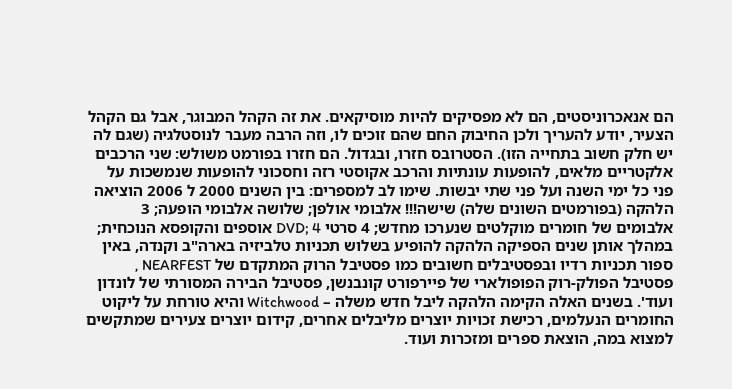הם אנאכרוניסטים, הם לא מפסיקים להיות מוסיקאים. את זה הקהל המבוגר, אבל גם הקהל הצעיר, יודע להעריך ולכן החיבוק החם שהם זוכים לו, וזה הרבה מעבר לנוסטלגיה (שגם לה יש חלק חשוב בתחייה הזו). הסטרובס חזרו, ובגדול. הם חזרו בפורמט משולש: שני הרכבים אלקטריים מלאים, להופעות עונתיות והרכב אקוסטי רזה וחסכוני להופעות שנמשכות על פני כל ימי השנה ועל פני שתי יבשות. שימו לב למספרים: בין השנים 2000 ל 2006 הוציאה הלהקה (בפורמטים השונים שלה) שישה!!! אלבומי אולפן; שלושה אלבומי הופעה; 3 אלבומים של חומרים מוקלטים שנערכו מחדש; 4 סרטי DVD; 4 אוספים והקופסא הנוכחית; במהלך אותן שנים הספיקה הלהקה להופיע בשלוש תכניות טלביזיה בארה"ב וקנדה, באין ספור תכניות רדיו ובפסטיבלים חשובים כמו פסטיבל הרוק המתקדם של NEARFEST , פסטיבל הפולק-רוק הפופולארי של פיירפורט קונבנשן, פסטיבל הבירה המסורתי של לונדון ועוד'. בשנים האלה הקימה הלהקה ליבל חדש משלה – Witchwood והיא טורחת על ליקוט החומרים הנעלמים, רכישת זכויות יוצרים מליבלים אחרים, קידום יוצרים צעירים שמתקשים למצוא במה, הוצאת ספרים ומזכרות ועוד.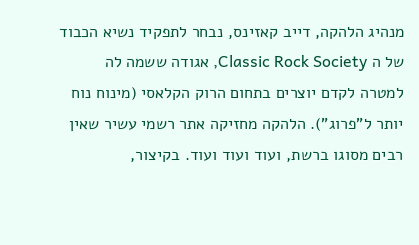מנהיג הלהקה, דייב קאזינס, נבחר לתפקיד נשיא הכבוד של ה Classic Rock Society, אגודה ששמה לה למטרה לקדם יוצרים בתחום הרוק הקלאסי (מינוח נוח יותר ל"פרוג"). הלהקה מחזיקה אתר רשמי עשיר שאין רבים מסוגו ברשת, ועוד ועוד ועוד. בקיצור,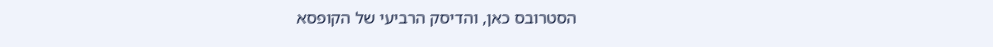הסטרובס כאן, והדיסק הרביעי של הקופסא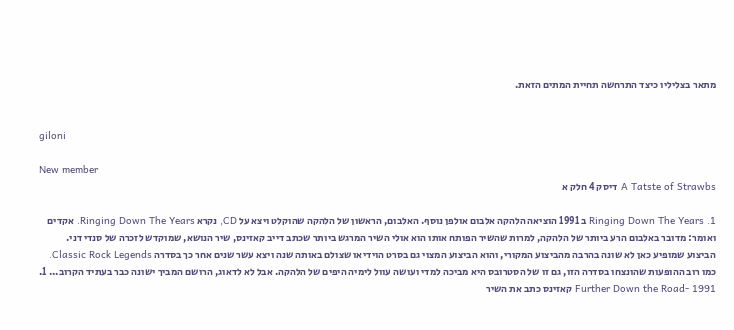מתאר בצליליו כיצד התרחשה תחיית המתים הזאת.


giloni

New member
A Tatste of Strawbs דיסק 4 חלק א

1. Ringing Down The Years ב 1991 הוציאה הלהקה אלבום אולפן נוסף. האלבום, הראשון של הלהקה שהוקלט ויצא על CD, נקרא Ringing Down The Years. אקדים ואומר: מדובר באלבום הרע ביותר של הלהקה, למרות שהשיר הפותח אותו הוא אולי השיר המרגש ביותר שכתב דייב קאזינס, שיר הנושא, שמוקדש לזכרה של סנדי דני. הביצוע שמופיע כאן לא שונה בהרבה מהביצוע המקורי, והוא הביצוע המצוי גם בסרט הוידיאו שצולם באותה שנה ויצא עשר שנים אחר כך בסדרה Classic Rock Legends. כמו רוב ההופעות שהונצחו בסדרה הזו, גם זו של הסטרובס היא מביכה למדי ועושה עוול לימיה היפים של הלהקה. אבל לא לדאוג, הרושם המביך ישונה כבר בעתיד הקרוב... 1. Further Down the Road- 1991 קאזינס כתב את השיר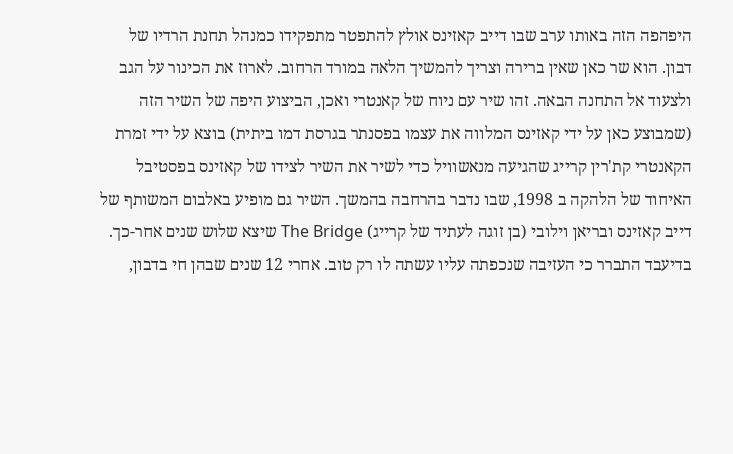היפהפה הזה באותו ערב שבו דייב קאזינס אולץ להתפטר מתפקידו כמנהל תחנת הרדיו של דבון. הוא שר כאן שאין ברירה וצריך להמשיך הלאה במורד הרחוב. לארוז את הכינור על הגב ולצעוד אל התחנה הבאה. זהו שיר עם ניוח של קאנטרי ואכן, הביצוע היפה של השיר הזה (שמבוצע כאן על ידי קאזינס המלווה את עצמו בפסנתר בגרסת דמו ביתית) בוצא על ידי זמרת הקאנטרי קת'רין קרייג שהגיעה מנאשוויל כדי לשיר את השיר לצידו של קאזינס בפסטיבל האיחוד של הלהקה ב 1998, שבו נדבר בהרחבה בהמשך. השיר גם מופיע באלבום המשותף של דייב קאזינס ובריאן וילובי (בן זוגה לעתיד של קרייג) The Bridge שיצא שלוש שנים אחר-כך. בדיעבד התברר כי העזיבה שנכפתה עליו עשתה לו רק טוב. אחרי 12 שנים שבהן חי בדבון,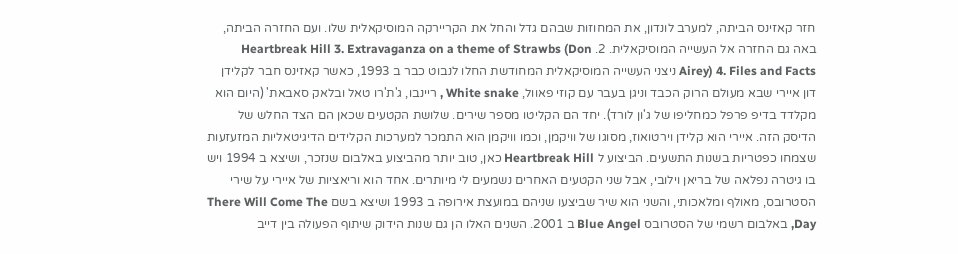חזר קאזינס הביתה, למערב לונדון, את המחוזות שבהם גדל והחל את הקריירקה המוסיקאלית שלו. ועם החזרה הביתה, באה גם החזרה אל העשייה המוסיקאלית. 2. Heartbreak Hill 3. Extravaganza on a theme of Strawbs (Don Airey) 4. Files and Facts ניצני העשייה המוסיקאלית המחודשת החלו לנבוט כבר ב 1993, כאשר קאזינס חבר לקלידן דון איירי שבא מעולם הרוק הכבד וניגן בעבר עם קוזי פאוול, White snake , ריינבו, ג'ת'רו טאל ובלאק סאבאת' (היום הוא מקלדד בדיפ פרפל כמחליפו של ג'ון לורד). יחד הם הקליטו מספר שירים. שלושת הקטעים שכאן הם הצד החלש של הדיסק הזה. איירי הוא קלידן וירטואוז, מסוגו של וויקמן, וכמו וויקמן הוא התמכר למערכות הקלידים הדיגיטאליות המזעזעות שצמחו כפטריות בשנות התשעים. הביצוע ל Heartbreak Hill כאן, טוב יותר מהביצוע באלבום שנזכר, ושיצא ב 1994 ויש בו גיטרה נפלאה של בריאן וילובי, אבל שני הקטעים האחרים נשמעים לי מיותרים. אחד הוא וריאציות של איירי על שירי הסטרובס, מאולף ומלאכותי, והשני הוא שיר שביצעו שניהם במועצת אירופה ב 1993 ושיצא בשם There Will Come The Day, באלבום רשמי של הסטרובס Blue Angel ב 2001. השנים האלו הן גם שנות הידוק שיתוף הפעולה בין דייב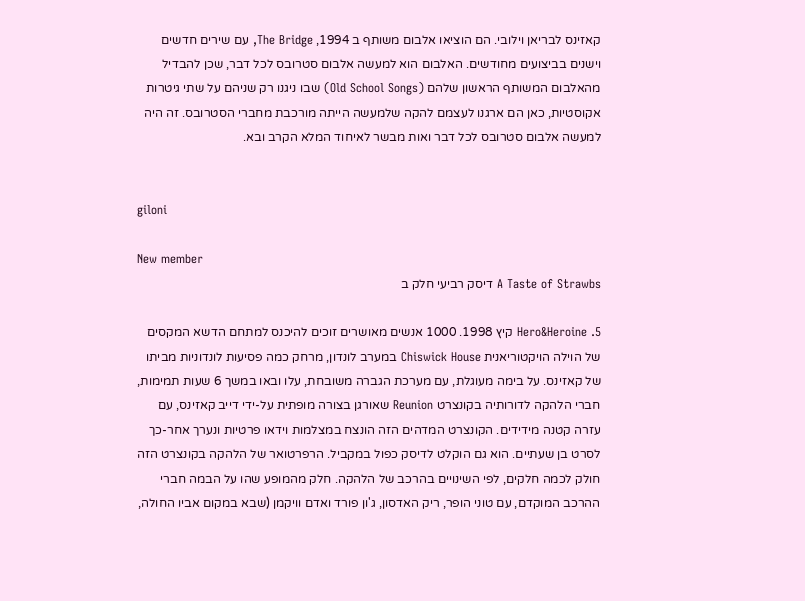קאזינס לבריאן וילובי. הם הוציאו אלבום משותף ב 1994, The Bridge, עם שירים חדשים וישנים בביצועים מחודשים. האלבום הוא למעשה אלבום סטרובס לכל דבר, שכן להבדיל מהאלבום המשותף הראשון שלהם (Old School Songs) שבו ניגנו רק שניהם על שתי גיטרות אקוסטיות, כאן הם ארגנו לעצמם להקה שלמעשה הייתה מורכבת מחברי הסטרובס. זה היה למעשה אלבום סטרובס לכל דבר ואות מבשר לאיחוד המלא הקרב ובא.


giloni

New member
A Taste of Strawbs דיסק רביעי חלק ב

5. Hero&Heroine קיץ 1998. 1000 אנשים מאושרים זוכים להיכנס למתחם הדשא המקסים של הוילה הויקטוריאנית Chiswick House במערב לונדון, מרחק כמה פסיעות לונדוניות מביתו של קאזינס. על בימה מעוגלת, עם מערכת הגברה משובחת, עלו ובאו במשך 6 שעות תמימות, חברי הלהקה לדורותיה בקונצרט Reunion שאורגן בצורה מופתית על-ידי דייב קאזינס, עם עזרה קטנה מידידים. הקונצרט המדהים הזה הונצח במצלמות וידאו פרטיות ונערך אחר-כך לסרט בן שעתיים. הוא גם הוקלט לדיסק כפול במקביל. הרפרטואר של הלהקה בקונצרט הזה חולק לכמה חלקים, לפי השינויים בהרכב של הלהקה. חלק מהמופע שהו על הבמה חברי ההרכב המוקדם, עם טוני הופר, ריק האדסון, ג'ון פורד ואדם וויקמן (שבא במקום אביו החולה,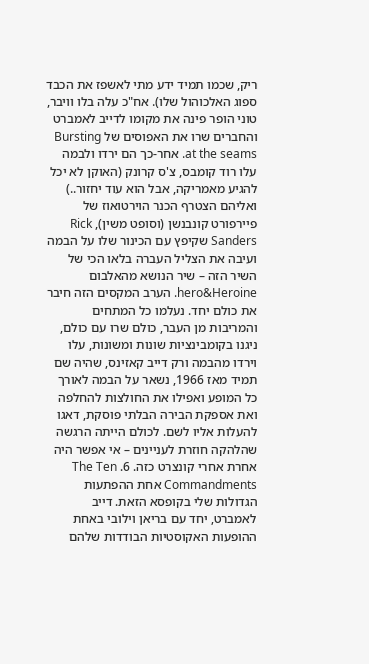ריק, שכמו תמיד ידע מתי לאשפז את הכבד ספוג האלכוהול שלו). אח"כ עלה בלו וויבר, טוני הופר פינה את מקומו לדייב לאמברט והחברים שרו את האפוסים של Bursting at the seams. אחר-כך הם ירדו ולבמה עלו רוד קומבס, צ'ס קרונק (האוקן לא יכל להגיע מאמריקה, אבל הוא עוד יחזור..) ואליהם הצטרף הכנר הוירטואוז של פיירפורט קונבנשן (וסופט משין), Rick Sanders שקיפץ עם הכינור שלו על הבמה ועיבה את הצליל העברה בלאו הכי של השיר הזה – שיר הנושא מהאלבום hero&Heroine. הערב המקסים הזה חיבר את כולם יחד. נעלמו כל המתחים והמריבות מן העבר, כולם שרו עם כולם, ניגנו בקומבינציות שונות ומשונות, עלו וירדו מהבמה ורק דייב קאזינס, שהיה שם תמיד מאז 1966, נשאר על הבמה לאורך כל המופע ואפילו את החולצות להחלפה ואת אספקת הבירה הבלתי פוסקת, דאגו להעלות אליו לשם. לכולם הייתה הרגשה שהלהקה חוזרת לעניינים – אי אפשר היה אחרת אחרי קונצרט כזה. 6. The Ten Commandments אחת ההפתעות הגדולות שלי בקופסא הזאת. דייב לאמברט, יחד עם בריאן וילובי באחת ההופעות האקוסטיות הבודדות שלהם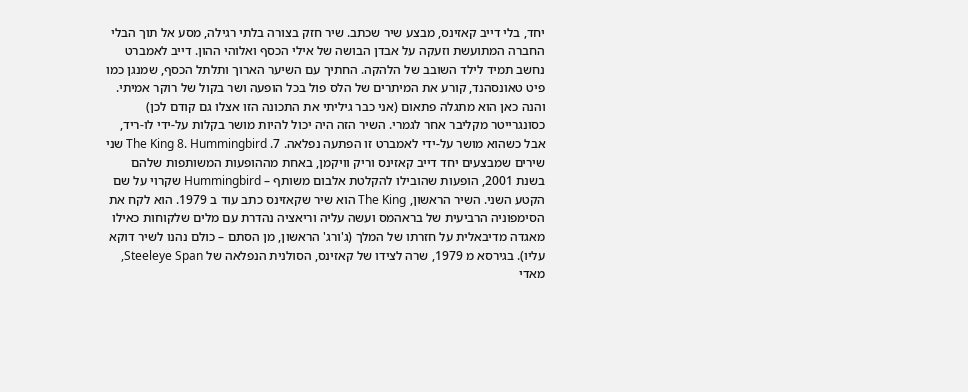יחד, בלי דייב קאזינס, מבצע שיר שכתב. שיר חזק בצורה בלתי רגילה, מסע אל תוך הבלי החברה המתועשת וזעקה על אבדן הבושה של אילי הכסף ואלוהי ההון. דייב לאמברט נחשב תמיד לילד השובב של הלהקה. החתיך עם השיער הארוך ותלתל הכסף, שמנגן כמו פיט טאונסהנד, קורע את המיתרים של הלס פול בכל הופעה ושר בקול של רוקר אמיתי. והנה כאן הוא מתגלה פתאום (אני כבר גיליתי את התכונה הזו אצלו גם קודם לכן) כסונגרייטר מקליבר אחר לגמרי. השיר הזה היה יכול להיות מושר בקלות על-ידי לו-ריד, אבל כשהוא מושר על-ידי לאמברט זו הפתעה נפלאה. 7. The King 8. Hummingbird שני שירים שמבצעים יחד דייב קאזינס וריק וויקמן, באחת מההופעות המשותפות שלהם בשנת 2001, הופעות שהובילו להקלטת אלבום משותף – Hummingbird שקרוי על שם הקטע השני. השיר הראשון, The King הוא שיר שקאזינס כתב עוד ב 1979. הוא לקח את הסימפוניה הרביעית של בראהמס ועשה עליה וריאציה נהדרת עם מלים שלקוחות כאילו מאגדה מדיבאלית על חזרתו של המלך (ג'ורג' הראשון, מן הסתם – כולם נהנו לשיר דוקא עליו). בגירסא מ 1979, שרה לצידו של קאזינס, הסולנית הנפלאה של Steeleye Span, מאדי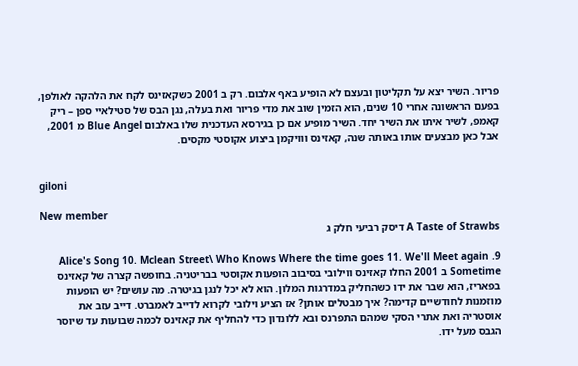פריור. השיר יצא על תקליטון ובעצם לא הופיע באף אלבום. רק ב 2001 כשקאזינס לקח את הלהקה לאולפן, בפעם הראשונה אחרי 10 שנים, הוא הזמין שוב את מדי פריור ואת בעלה, נגן הבס של סטילאיי ספן – ריק קאמפ, לשיר איתו את השיר יחד. השיר מופיע אם כן בגירסא העדכנית שלו באלבום Blue Angel מ 2001, אבל כאן מבצעים אותו באותה שנה, קאזינס ווויקמן ביצוע אקוסטי מקסים.


giloni

New member
A Taste of Strawbs דיסק רביעי חלק ג

9. Alice's Song 10. Mclean Street\ Who Knows Where the time goes 11. We'll Meet again Sometime ב 2001 החלו קאזינס ווילובי בסיבוב הופעות אקוסטי בבריטניה. בחופשה קצרה של קאזינס בפאריז, הוא שבר את ידו כשהחליק במדרגות המלון. הוא לא יכל לנגן בגיטרה. מה עושים? יש הופעות מוזמנות לחודשיים קדימה? איך מבטלים אותן? אז הציע וילובי לקרוא לדייב לאמברט. דייב עזב את אוסטריה ואת אתרי הסקי שמהם התפרנס ובא ללונדון כדי להחליף את קאזינס לכמה שבועות עד שיוסר הגבס מעל ידו.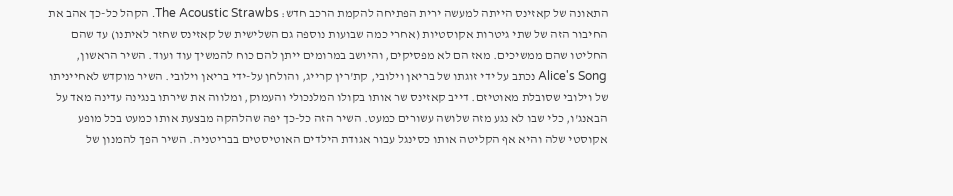התאונה של קאזינס הייתה למעשה ירית הפתיחה להקמת הרכב חדש: The Acoustic Strawbs. הקהל כל-כך אהב את החיבור הזה של שתי גיטרות אקוסטיות (אחרי כמה שבועות נוספה גם השלישית של קאזינס שחזר לאיתנו) עד שהם החליטו שהם ממשיכים. מאז הם לא מפסיקים, והיושב במרומים ייתן להם כוח להמשיך עוד ועוד. השיר הראשון, Alice's Song נכתב על ידי זוגתו של בריאן וילובי, קת'רין קרייג, והולחן על-ידי בריאן וילובי. השיר מוקדש לאחייניתו של וילובי שסובלת מאוטיזם. דייב קאזינס שר אותו בקולו המלנכולי והעמוק, ומלווה את שירתו בנגינה עדינה מאד על הבאנג'ו, כלי שבו לא נגע מזה שלושה עשורים כמעט. השיר הזה כל-כך יפה שהלהקה מבצעת אותו כמעט בכל מופע אקוסטי שלה והיא אף הקליטה אותו כסינגל עבור אגודת הילדים האוטיסטים בבריטניה. השיר הפך להמנון של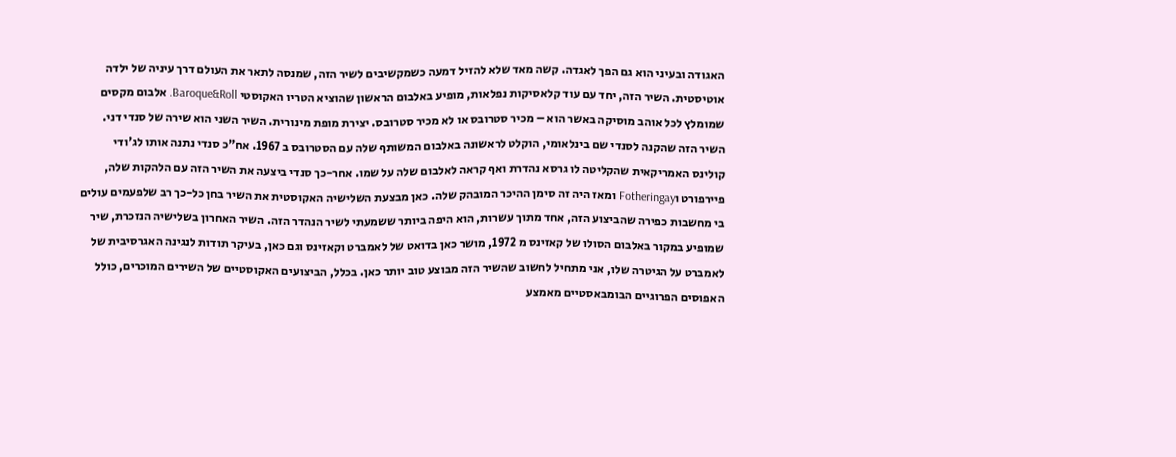האגודה ובעיני הוא גם הפך לאגדה. קשה מאד שלא להזיל דמעה כשמקשיבים לשיר הזה, שמנסה לתאר את העולם דרך עיניה של ילדה אוטיסטית. השיר הזה, יחד עם עוד קלאסיקות נפלאות, מופיע באלבום הראשון שהוציא הטריו האקוסטי Baroque&Roll. אלבום מקסים שמומלץ לכל אוהב מוסיקה באשר הוא – מכיר סטרובס או לא מכיר סטרובס. יצירת מופת מינורית. השיר השני הוא שירה של סנדי דני. השיר הזה שהקנה לסנדי שם בינלאומי, הוקלט לראשונה באלבום המשותף שלה עם הסטרובס ב 1967. אח"כ סנדי נתנה אותו לג'ודי קולינס האמריקאית שהקליטה לו גרסא נהדרת ואף קראה לאלבום שלה על שמו. אחר-כך סנדי ביצעה את השיר הזה עם הלהקות שלה, פיירפורט וFotheringay ומאז היה זה סימן ההיכר המובהק שלה. כאן מבצעת השלישיה האקוסטית את השיר בחן כל-כך רב שלפעמים עולים בי מחשבות כפירה שהביצוע הזה, אחד מתוך עשרות, הוא היפה ביותר ששמעתי לשיר הנהדר הזה. השיר האחרון בשלישיה הנזכרת, שיר שמופיע במקור באלבום הסולו של קאזינס מ 1972, מושר כאן בדואט של לאמברט וקאזינס וגם כאן, בעיקר תודות לנגינה האגרסיבית של לאמברט על הגיטרה שלו, אני מתחיל לחשוב שהשיר הזה מבוצע טוב יותר כאן. בכלל, הביצועים האקוסטיים של השירים המוכרים, כולל האפוסים הפרוגיים הבומבאסטיים מאמצע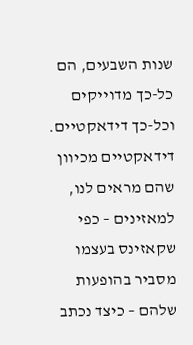שנות השבעים, הם כל-כך מדוייקים וכל-כך דידאקטיים. דידאקטיים מכיוון שהם מראים לנו, למאזינים – כפי שקאזינס בעצמו מסביר בהופעות שלהם – כיצד נכתב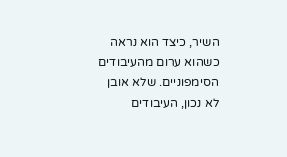השיר, כיצד הוא נראה כשהוא ערום מהעיבודים הסימפוניים. שלא אובן לא נכון, העיבודים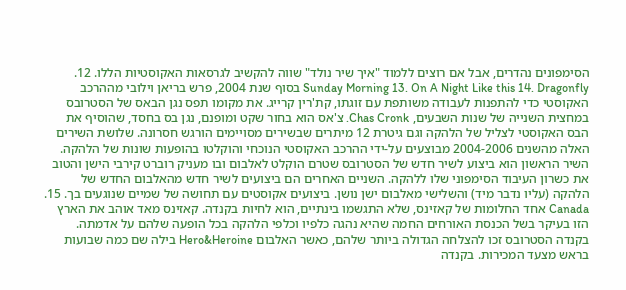הסימפונים נהדרים, אבל אם רוצים ללמוד "איך שיר נולד" שווה להקשיב לגרסאות האקוסטיות הללו. 12. Sunday Morning 13. On A Night Like this 14. Dragonfly בסוף שנת 2004, פרש בריאן וילובי מההרכב האקוסטי כדי להתפנות לעבודה משותפת עם זוגתו, קת'רין קרייג. את מקומו תפס נגן הבאס של הסטרובס במחצית השנייה של שנות השבעים, Chas Cronk. צ'אס הוא בחור שקט ומופנם, נגן בס בחסד, שהוסיף את הבס האקוסטי לצליל של הלהקה וגם גיטרת 12 מיתרים שבשירים מסויימים הורגש חסרונה. שלושת השירים האלה מהשנים 2004-2006 מבוצעים על-ידי ההרכב האקוסטי הנוכחי והוקלטו בהופעות שונות של הלהקה. השיר הראשון הוא ביצוע לשיר חדש של הסטרובס שטרם הוקלט לאלבום ובו מעניק רוברט קירבי הישן והטוב את כשרון העיבוד הסימפוני שלו ללהקה. השניים האחרים הם ביצועים לשיר חדש מהאלבום החדש של הלהקה (עליו נדבר מיד) והשלישי מאלבום ישן נושן. ביצועים אקוסטים עם תחושה של שמיים שנוגעים בך. 15. Canada אחד החלומות של קאזינס, שלא התגשמו בינתיים, הוא לחיות בקנדה. קאזינס מאד אוהב את הארץ הזו בעיקר בשל הכנסת האורחים החמה שהיא נהגה כלפיו וכלפי הלהקה בכל הופעה שלהם על אדמתה. בקנדה הסטרובס זכו להצלחה הגדולה ביותר שלהם, כאשר האלבום Hero&Heroine בילה שם כמה שבועות בראש מצעד המכירות. בקנדה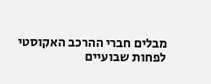מבלים חברי ההרכב האקוסטי לפחות שבועיים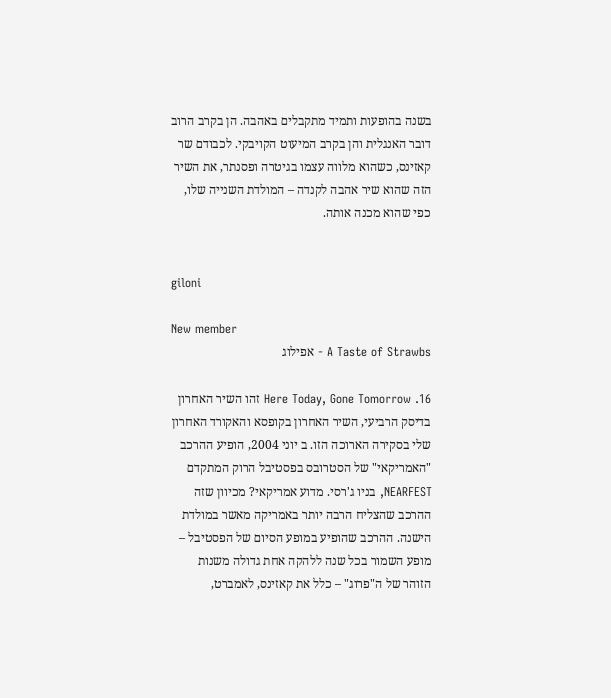בשנה בהופעות ותמיד מתקבלים באהבה. הן בקרב הרוב דובר האנגלית והן בקרב המיעוט הקויבקי. לכבודם שר קאזינס, כשהוא מלווה עצמו בגיטרה ופסנתר, את השיר הזה שהוא שיר אהבה לקנדה – המולדת השנייה שלו, כפי שהוא מכנה אותה.


giloni

New member
A Taste of Strawbs - אפילוג

16. Here Today, Gone Tomorrow זהו השיר האחרון בדיסק הרביעי, השיר האחרון בקופסא והאקורד האחרון שלי בסקירה הארוכה הזו. ב יוני 2004, הופיע ההרכב "האמריקאי" של הסטרובס בפסטיבל הרוק המתקדם NEARFEST, בניו ג'רסי. מדוע אמריקאי? מכיוון שזה ההרכב שהצליח הרבה יותר באמריקה מאשר במולדת הישנה. ההרכב שהופיע במופע הסיום של הפסטיבל – מופע השמור בכל שנה ללהקה אחת גדולה משנות הזוהר של ה"פרוג" – כלל את קאזינס, לאמברט,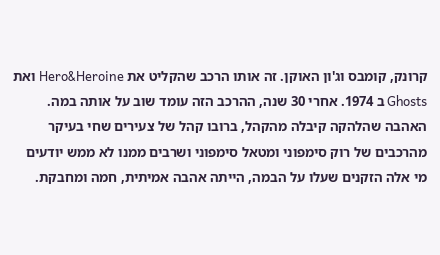קרונק, קומבס וג'ון האוקן. זה אותו הרכב שהקליט את Hero&Heroine ואת Ghosts ב 1974. אחרי 30 שנה, ההרכב הזה עומד שוב על אותה במה. האהבה שהלהקה קיבלה מהקהל, ברובו קהל של צעירים שחי בעיקר מהרכבים של רוק סימפוני ומטאל סימפוני ושרבים ממנו לא ממש יודעים מי אלה הזקנים שעלו על הבמה, הייתה אהבה אמיתית, חמה ומחבקת.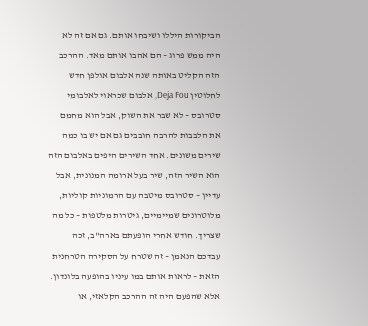הביקורות היללו ושיבחו אותם. גם אם זה לא היה ממש פרוג – הם אהבו אותם מאד. ההרכב הזה הקליט באותה שנה אלבום אולפן חדש לחלוטין Deja Fou, אלבום שכראוי לאלבומי סטרובס – לא שבר את השוק, אבל הוא מחמם את הלבבות להרבה חובבים גם אם יש בו כמה שירים משונים. אחד השירים היפים באלבום הזה הוא השיר הזה, שיר בעל ארומה המנונית, אבל עדיין – סטרובס מיטבה עם הרמוניות קוליות, מלוטרונים שמיימיים, גיטרות מלטפות – כל מה שצריך. חודש אחרי הופעתם בארה"ב, זכה עבדכם הנאמן – זה שטרח על הסקירה הטרחנית הזאת – לראות אותם במו עיניו בהופעה בלונדון. אלא שהפעם היה זה ההרכב הקלאזי, או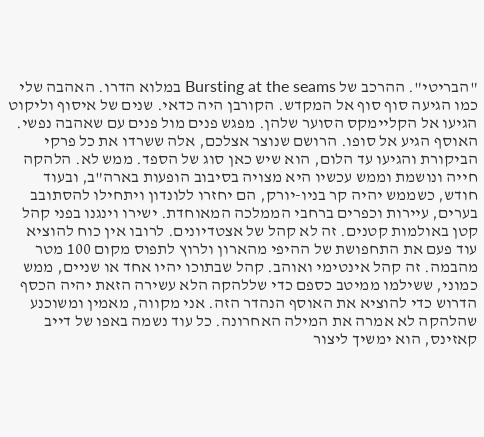"הבריטי". ההרכב של Bursting at the seams במלוא הדרו. האהבה שלי כמו הגיעה סוף סוף אל המקדש. הקורבן היה כדאי. שנים של איסוף וליקוט הגיעו אל הקליימקס הסוער שלהן. מפגש פנים מול פנים עם שאהבה נפשי. האוסף הגיע אל סופו. הרושם שנוצר אצלכם, אלה ששרדו את כל פרקי הביקורת והגיעו עד הלום, הוא שיש כאן סוג של הספד. ממש לא. הלהקה חייה ונושמת וממש עכשיו היא מצויה בסיבוב הופעות בארה"ב, ובעוד חודש, כשממש יהיה קר בניו-יורק, הם יחזרו ללונדון ויתחילו להסתובב בערים, עיירות וכפרים ברחבי הממלכה המאוחדת. ישירו וינגנו בפני קהל קטן באולמות קטנים. זה לא קהל של אצטדיונים. לרובו אין כוח להוציא עוד פעם את התחפושת של ההיפי מהארון ולרוץ לתפוס מקום 100 מטר מהבמה. זה קהל אינטימי ואוהב. קהל שבתוכו יהיו אחד או שניים, ממש כמוני, ששילמו ממיטב כספם כדי שללהקה הלא עשירה הזאת יהיה הכסף הדרוש כדי להוציא את האוסף הנהדר הזה. אני מקווה, מאמין ומשוכנע שהלהקה לא אמרה את המילה האחרונה. כל עוד נשמה באפו של דייב קאזינס, הוא ימשיך ליצור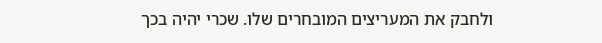ולחבק את המעריצים המובחרים שלו. שכרי יהיה בכך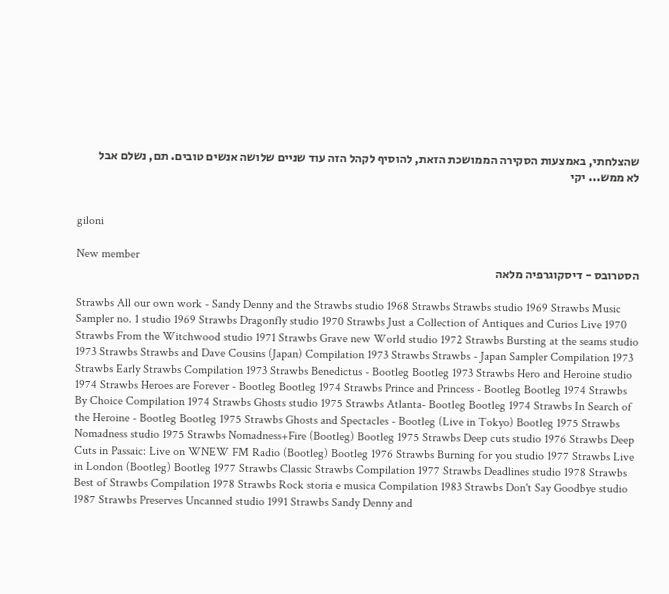שהצלחתי, באמצעות הסקירה הממושכת הזאת, להוסיף לקהל הזה עוד שניים שלושה אנשים טובים. תם, נשלם אבל לא ממש... יקי


giloni

New member
הסטרובס - דיסקוגרפיה מלאה

Strawbs All our own work - Sandy Denny and the Strawbs studio 1968 Strawbs Strawbs studio 1969 Strawbs Music Sampler no. 1 studio 1969 Strawbs Dragonfly studio 1970 Strawbs Just a Collection of Antiques and Curios Live 1970 Strawbs From the Witchwood studio 1971 Strawbs Grave new World studio 1972 Strawbs Bursting at the seams studio 1973 Strawbs Strawbs and Dave Cousins (Japan) Compilation 1973 Strawbs Strawbs - Japan Sampler Compilation 1973 Strawbs Early Strawbs Compilation 1973 Strawbs Benedictus - Bootleg Bootleg 1973 Strawbs Hero and Heroine studio 1974 Strawbs Heroes are Forever - Bootleg Bootleg 1974 Strawbs Prince and Princess - Bootleg Bootleg 1974 Strawbs By Choice Compilation 1974 Strawbs Ghosts studio 1975 Strawbs Atlanta- Bootleg Bootleg 1974 Strawbs In Search of the Heroine - Bootleg Bootleg 1975 Strawbs Ghosts and Spectacles - Bootleg (Live in Tokyo) Bootleg 1975 Strawbs Nomadness studio 1975 Strawbs Nomadness+Fire (Bootleg) Bootleg 1975 Strawbs Deep cuts studio 1976 Strawbs Deep Cuts in Passaic: Live on WNEW FM Radio (Bootleg) Bootleg 1976 Strawbs Burning for you studio 1977 Strawbs Live in London (Bootleg) Bootleg 1977 Strawbs Classic Strawbs Compilation 1977 Strawbs Deadlines studio 1978 Strawbs Best of Strawbs Compilation 1978 Strawbs Rock storia e musica Compilation 1983 Strawbs Don't Say Goodbye studio 1987 Strawbs Preserves Uncanned studio 1991 Strawbs Sandy Denny and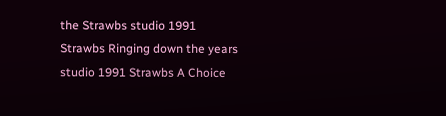the Strawbs studio 1991 Strawbs Ringing down the years studio 1991 Strawbs A Choice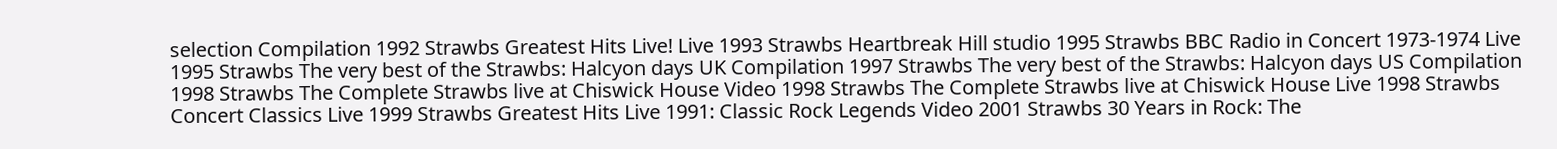selection Compilation 1992 Strawbs Greatest Hits Live! Live 1993 Strawbs Heartbreak Hill studio 1995 Strawbs BBC Radio in Concert 1973-1974 Live 1995 Strawbs The very best of the Strawbs: Halcyon days UK Compilation 1997 Strawbs The very best of the Strawbs: Halcyon days US Compilation 1998 Strawbs The Complete Strawbs live at Chiswick House Video 1998 Strawbs The Complete Strawbs live at Chiswick House Live 1998 Strawbs Concert Classics Live 1999 Strawbs Greatest Hits Live 1991: Classic Rock Legends Video 2001 Strawbs 30 Years in Rock: The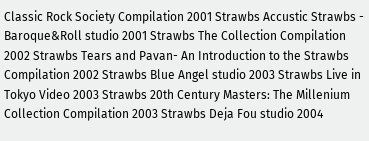Classic Rock Society Compilation 2001 Strawbs Accustic Strawbs - Baroque&Roll studio 2001 Strawbs The Collection Compilation 2002 Strawbs Tears and Pavan- An Introduction to the Strawbs Compilation 2002 Strawbs Blue Angel studio 2003 Strawbs Live in Tokyo Video 2003 Strawbs 20th Century Masters: The Millenium Collection Compilation 2003 Strawbs Deja Fou studio 2004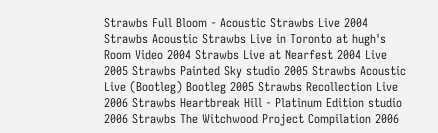Strawbs Full Bloom - Acoustic Strawbs Live 2004 Strawbs Acoustic Strawbs Live in Toronto at hugh's Room Video 2004 Strawbs Live at Nearfest 2004 Live 2005 Strawbs Painted Sky studio 2005 Strawbs Acoustic Live (Bootleg) Bootleg 2005 Strawbs Recollection Live 2006 Strawbs Heartbreak Hill - Platinum Edition studio 2006 Strawbs The Witchwood Project Compilation 2006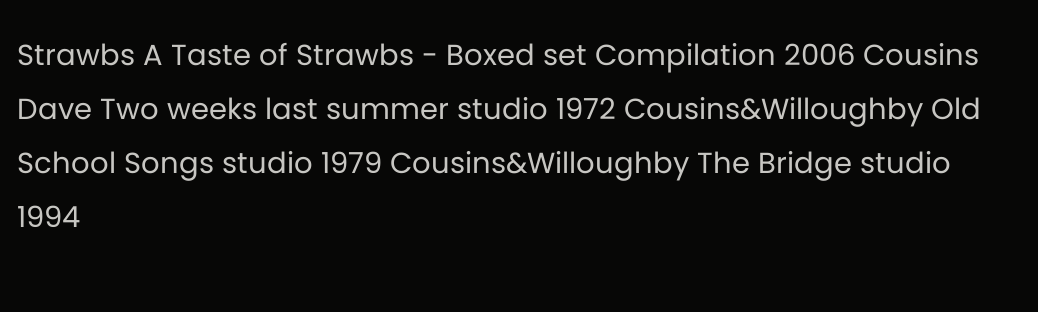Strawbs A Taste of Strawbs - Boxed set Compilation 2006 Cousins Dave Two weeks last summer studio 1972 Cousins&Willoughby Old School Songs studio 1979 Cousins&Willoughby The Bridge studio 1994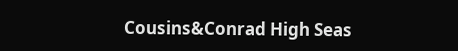Cousins&Conrad High Seas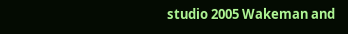studio 2005 Wakeman and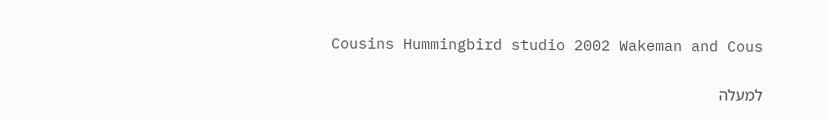Cousins Hummingbird studio 2002 Wakeman and Cous

למעלה